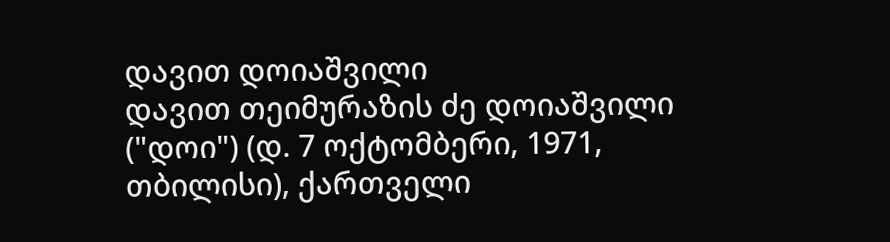დავით დოიაშვილი
დავით თეიმურაზის ძე დოიაშვილი ("დოი") (დ. 7 ოქტომბერი, 1971, თბილისი), ქართველი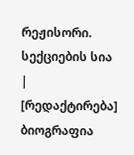რეჟისორი.
სექციების სია |
[რედაქტირება] ბიოგრაფია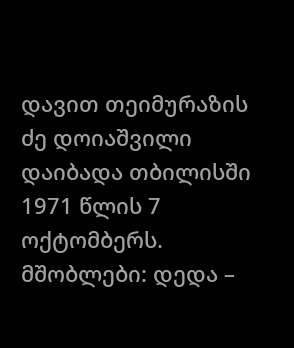დავით თეიმურაზის ძე დოიაშვილი დაიბადა თბილისში 1971 წლის 7 ოქტომბერს. მშობლები: დედა –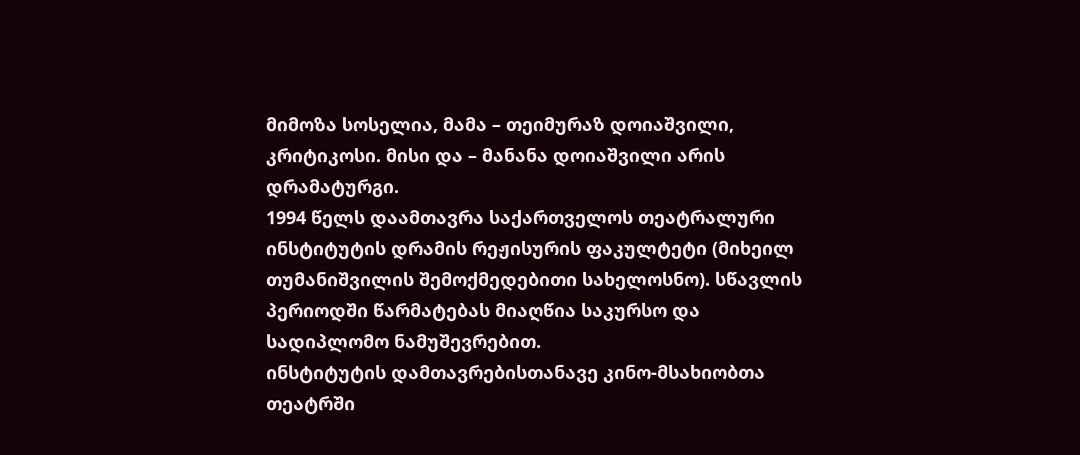მიმოზა სოსელია, მამა – თეიმურაზ დოიაშვილი, კრიტიკოსი. მისი და – მანანა დოიაშვილი არის დრამატურგი.
1994 წელს დაამთავრა საქართველოს თეატრალური ინსტიტუტის დრამის რეჟისურის ფაკულტეტი (მიხეილ თუმანიშვილის შემოქმედებითი სახელოსნო). სწავლის პერიოდში წარმატებას მიაღწია საკურსო და სადიპლომო ნამუშევრებით.
ინსტიტუტის დამთავრებისთანავე კინო-მსახიობთა თეატრში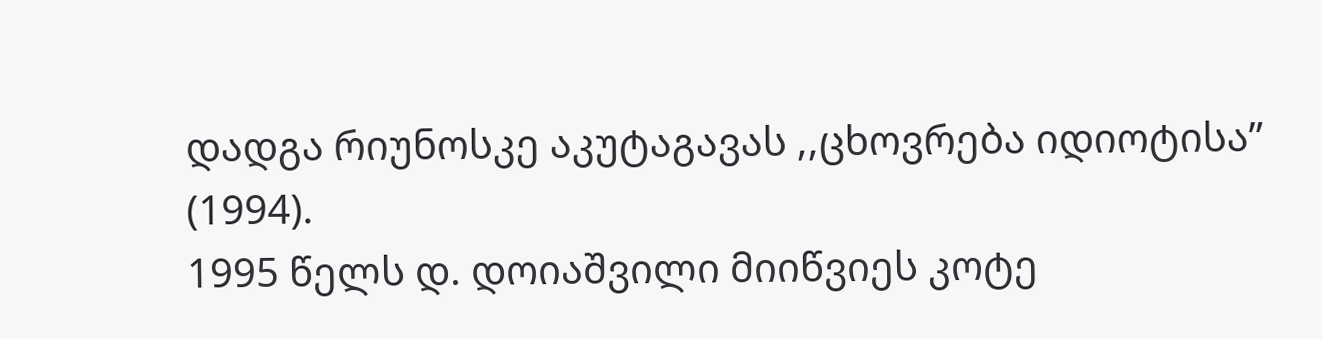დადგა რიუნოსკე აკუტაგავას ,,ცხოვრება იდიოტისა” (1994).
1995 წელს დ. დოიაშვილი მიიწვიეს კოტე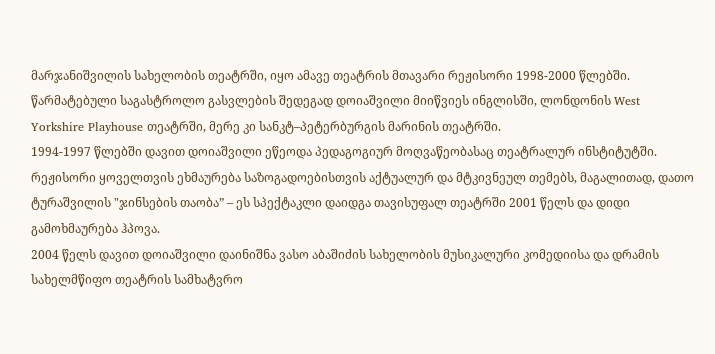მარჯანიშვილის სახელობის თეატრში, იყო ამავე თეატრის მთავარი რეჟისორი 1998-2000 წლებში.
წარმატებული საგასტროლო გასვლების შედეგად დოიაშვილი მიიწვიეს ინგლისში, ლონდონის West Yorkshire Playhouse თეატრში, მერე კი სანკტ–პეტერბურგის მარინის თეატრში.
1994-1997 წლებში დავით დოიაშვილი ეწეოდა პედაგოგიურ მოღვაწეობასაც თეატრალურ ინსტიტუტში.
რეჟისორი ყოველთვის ეხმაურება საზოგადოებისთვის აქტუალურ და მტკივნეულ თემებს, მაგალითად, დათო ტურაშვილის "ჯინსების თაობა” – ეს სპექტაკლი დაიდგა თავისუფალ თეატრში 2001 წელს და დიდი გამოხმაურება ჰპოვა.
2004 წელს დავით დოიაშვილი დაინიშნა ვასო აბაშიძის სახელობის მუსიკალური კომედიისა და დრამის სახელმწიფო თეატრის სამხატვრო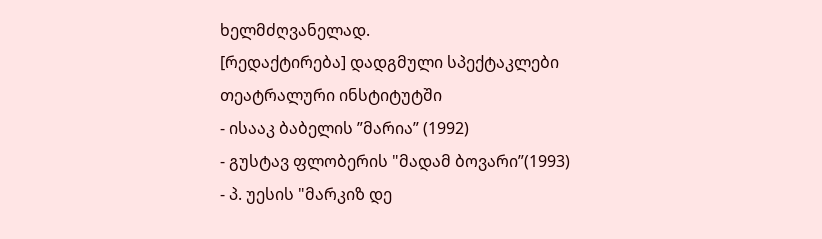ხელმძღვანელად.
[რედაქტირება] დადგმული სპექტაკლები
თეატრალური ინსტიტუტში
- ისააკ ბაბელის ”მარია” (1992)
- გუსტავ ფლობერის "მადამ ბოვარი”(1993)
- პ. უესის "მარკიზ დე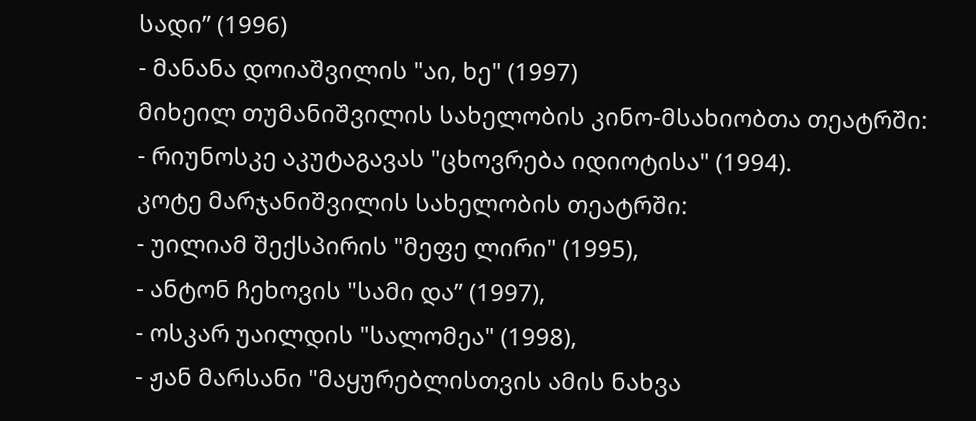სადი” (1996)
- მანანა დოიაშვილის "აი, ხე" (1997)
მიხეილ თუმანიშვილის სახელობის კინო-მსახიობთა თეატრში:
- რიუნოსკე აკუტაგავას "ცხოვრება იდიოტისა" (1994).
კოტე მარჯანიშვილის სახელობის თეატრში:
- უილიამ შექსპირის "მეფე ლირი" (1995),
- ანტონ ჩეხოვის "სამი და” (1997),
- ოსკარ უაილდის "სალომეა" (1998),
- ჟან მარსანი "მაყურებლისთვის ამის ნახვა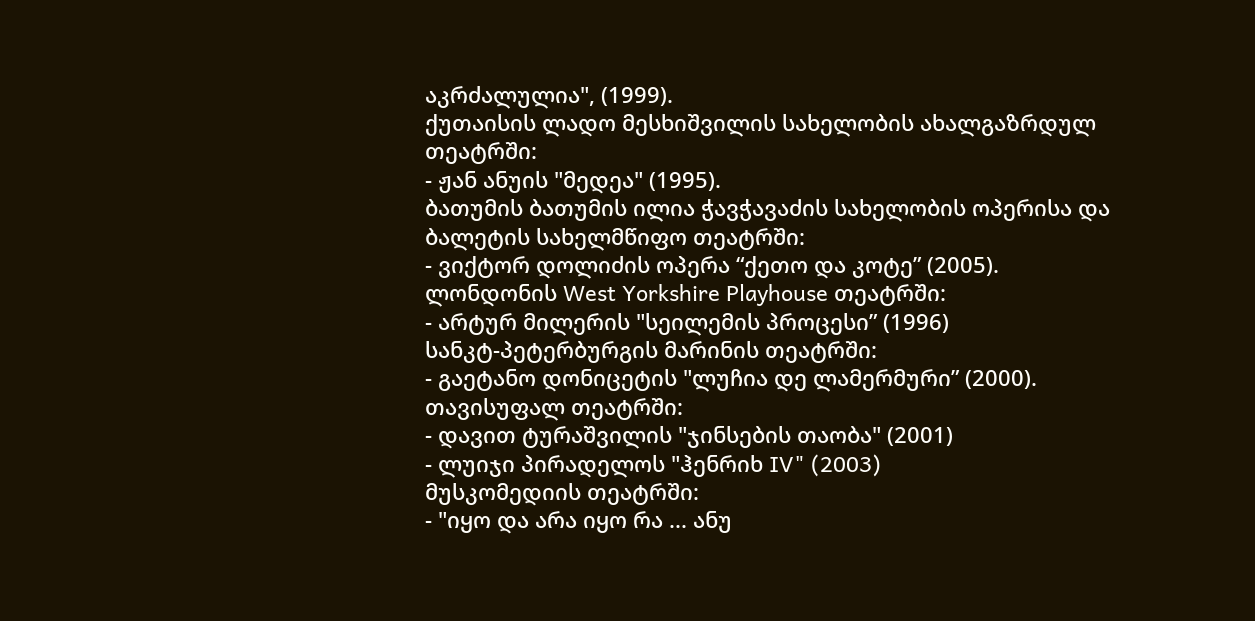აკრძალულია", (1999).
ქუთაისის ლადო მესხიშვილის სახელობის ახალგაზრდულ თეატრში:
- ჟან ანუის "მედეა" (1995).
ბათუმის ბათუმის ილია ჭავჭავაძის სახელობის ოპერისა და ბალეტის სახელმწიფო თეატრში:
- ვიქტორ დოლიძის ოპერა “ქეთო და კოტე” (2005).
ლონდონის West Yorkshire Playhouse თეატრში:
- არტურ მილერის "სეილემის პროცესი” (1996)
სანკტ-პეტერბურგის მარინის თეატრში:
- გაეტანო დონიცეტის "ლუჩია დე ლამერმური” (2000).
თავისუფალ თეატრში:
- დავით ტურაშვილის "ჯინსების თაობა" (2001)
- ლუიჯი პირადელოს "ჰენრიხ IV" (2003)
მუსკომედიის თეატრში:
- "იყო და არა იყო რა ... ანუ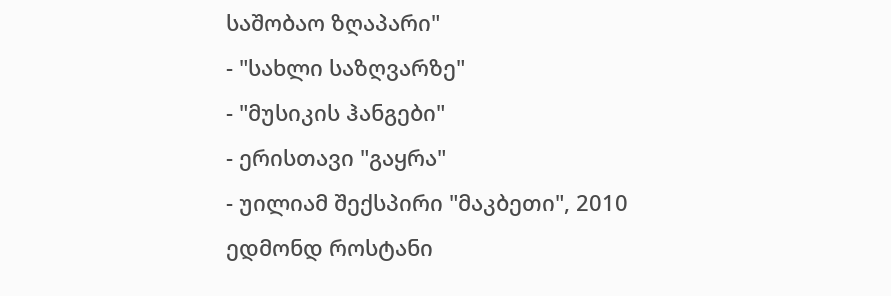საშობაო ზღაპარი"
- "სახლი საზღვარზე"
- "მუსიკის ჰანგები"
- ერისთავი "გაყრა"
- უილიამ შექსპირი "მაკბეთი", 2010
ედმონდ როსტანი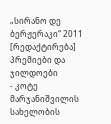„სირანო დე ბერჟერაკი“ 2011
[რედაქტირება] პრემიები და ჯილდოები
- კოტე მარჯანიშვილის სახელობის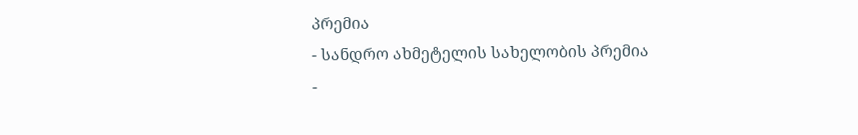პრემია
- სანდრო ახმეტელის სახელობის პრემია
-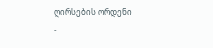ღირსების ორდენი
-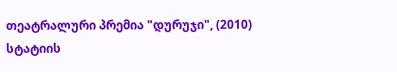თეატრალური პრემია "დურუჯი", (2010)
სტატიის